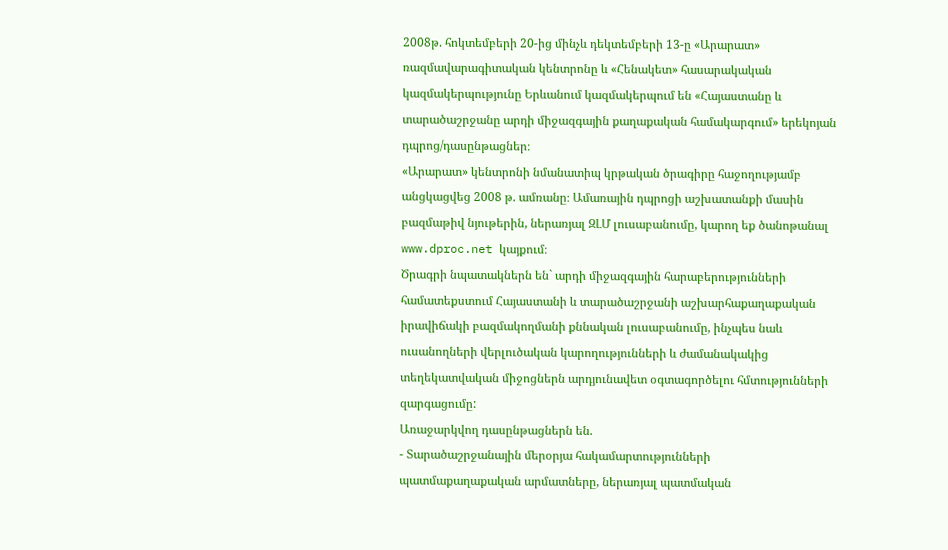2008թ. հոկտեմբերի 20-ից մինչև դեկտեմբերի 13-ը «Արարատ» ռազմավարագիտական կենտրոնը և «Հենակետ» հասարակական կազմակերպությունը Երևանում կազմակերպում են «Հայաստանը և տարածաշրջանը արդի միջազգային քաղաքական համակարգում» երեկոյան դպրոց/դասընթացներ։
«Արարատ» կենտրոնի նմանատիպ կրթական ծրագիրը հաջողությամբ անցկացվեց 2008 թ. ամռանը։ Ամառային դպրոցի աշխատանքի մասին բազմաթիվ նյութերին, ներառյալ ԶԼՄ լուսաբանումը, կարող եք ծանոթանալ www.dproc.net կայքում։
Ծրագրի նպատակներն են` արդի միջազգային հարաբերությունների համատեքստում Հայաստանի և տարածաշրջանի աշխարհաքաղաքական իրավիճակի բազմակողմանի քննական լուսաբանումը, ինչպես նաև ուսանողների վերլուծական կարողությունների և ժամանակակից տեղեկատվական միջոցներն արդյունավետ օգտագործելու հմտությունների զարգացումը:
Առաջարկվող դասընթացներն են.
- Տարածաշրջանային մերօրյա հակամարտությունների պատմաքաղաքական արմատները, ներառյալ պատմական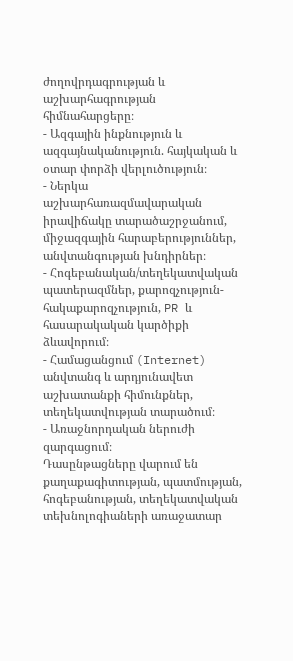ժողովրդագրության և աշխարհագրության հիմնահարցերը։
- Ազգային ինքնություն և ազգայնականություն. հայկական և օտար փորձի վերլուծություն։
- Ներկա աշխարհառազմավարական իրավիճակը տարածաշրջանում, միջազգային հարաբերություններ, անվտանգության խնդիրներ։
- Հոգեբանական/տեղեկատվական պատերազմներ, քարոզչություն-հակաքարոզչություն, PR և հասարակական կարծիքի ձևավորում։
- Համացանցում (Internet) անվտանգ և արդյունավետ աշխատանքի հիմունքներ, տեղեկատվության տարածում։
- Առաջնորդական ներուժի զարգացում։
Դասընթացները վարում են քաղաքագիտության, պատմության, հոգեբանության, տեղեկատվական տեխնոլոգիաների առաջատար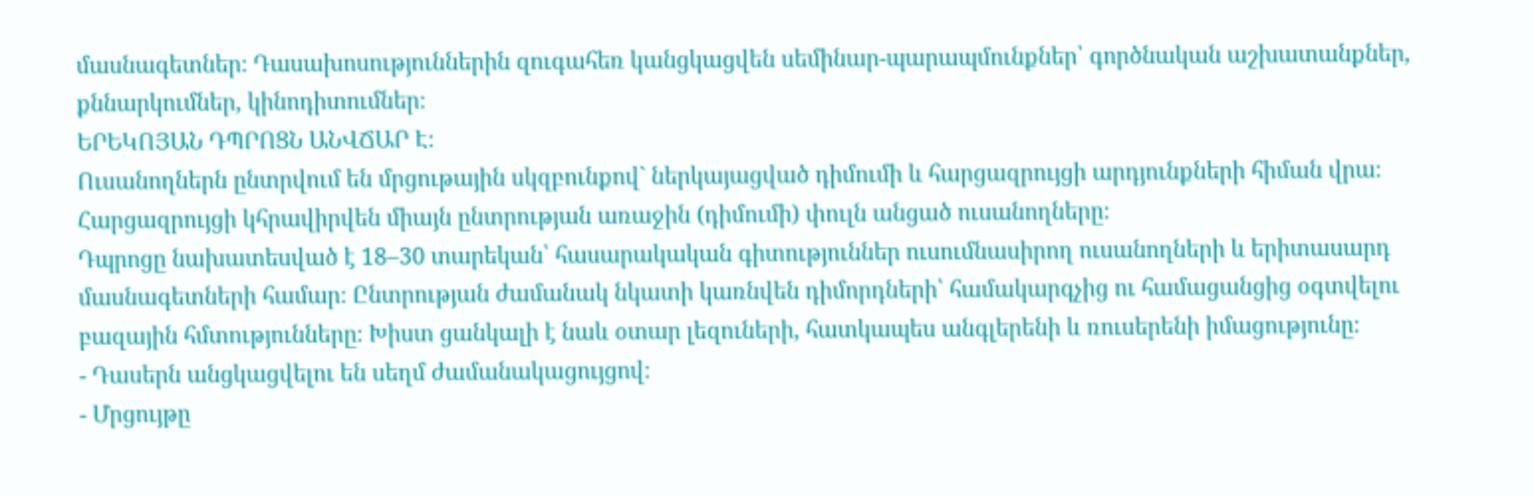մասնագետներ։ Դասախոսություններին զուգահեռ կանցկացվեն սեմինար-պարապմունքներ՝ գործնական աշխատանքներ, քննարկումներ, կինոդիտումներ։
ԵՐԵԿՈՅԱՆ ԴՊՐՈՑՆ ԱՆՎՃԱՐ Է։
Ուսանողներն ընտրվում են մրցութային սկզբունքով` ներկայացված դիմումի և հարցազրույցի արդյունքների հիման վրա։ Հարցազրույցի կհրավիրվեն միայն ընտրության առաջին (դիմումի) փուլն անցած ուսանողները։
Դպրոցը նախատեսված է 18–30 տարեկան՝ հասարակական գիտություններ ուսումնասիրող ուսանողների և երիտասարդ մասնագետների համար։ Ընտրության ժամանակ նկատի կառնվեն դիմորդների՝ համակարգչից ու համացանցից օգտվելու բազային հմտությունները։ Խիստ ցանկալի է նաև օտար լեզուների, հատկապես անգլերենի և ռուսերենի իմացությունը։
- Դասերն անցկացվելու են սեղմ ժամանակացույցով։
- Մրցույթը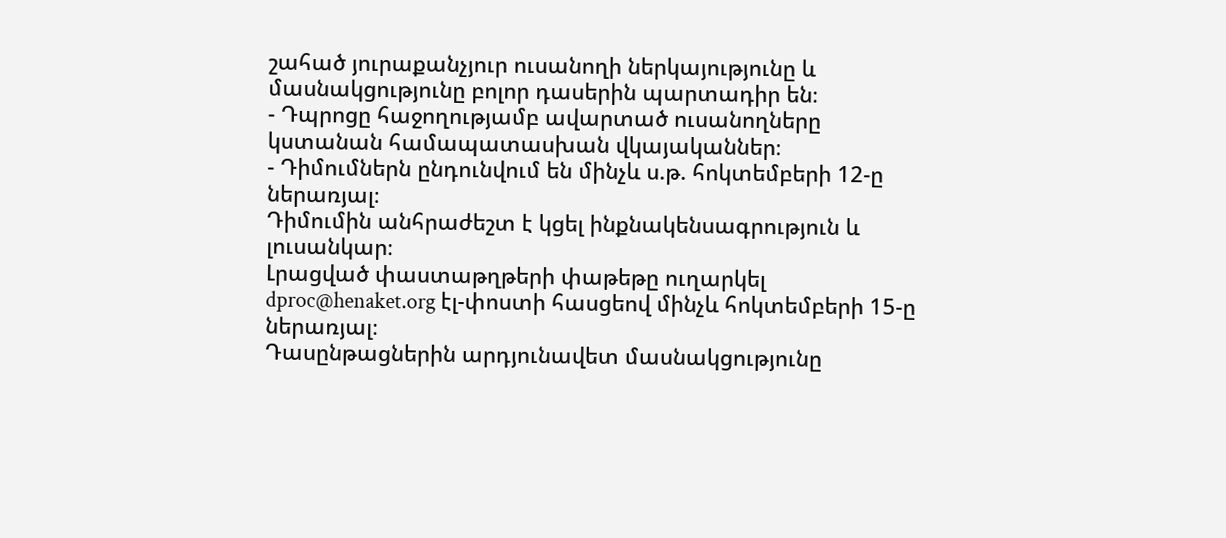շահած յուրաքանչյուր ուսանողի ներկայությունը և մասնակցությունը բոլոր դասերին պարտադիր են։
- Դպրոցը հաջողությամբ ավարտած ուսանողները կստանան համապատասխան վկայականներ։
- Դիմումներն ընդունվում են մինչև ս.թ. հոկտեմբերի 12-ը ներառյալ։
Դիմումին անհրաժեշտ է կցել ինքնակենսագրություն և լուսանկար։
Լրացված փաստաթղթերի փաթեթը ուղարկել dproc@henaket.org էլ-փոստի հասցեով մինչև հոկտեմբերի 15-ը ներառյալ։
Դասընթացներին արդյունավետ մասնակցությունը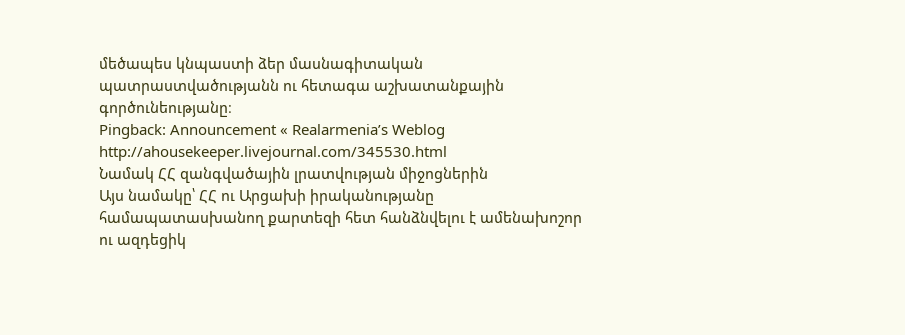մեծապես կնպաստի ձեր մասնագիտական պատրաստվածությանն ու հետագա աշխատանքային գործունեությանը։
Pingback: Announcement « Realarmenia’s Weblog
http://ahousekeeper.livejournal.com/345530.html
Նամակ ՀՀ զանգվածային լրատվության միջոցներին
Այս նամակը՝ ՀՀ ու Արցախի իրականությանը համապատասխանող քարտեզի հետ հանձնվելու է ամենախոշոր ու ազդեցիկ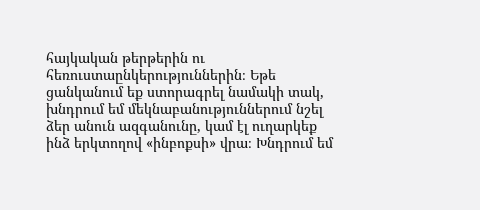հայկական թերթերին ու հեռուստաընկերություններին։ Եթե ցանկանում եք ստորագրել նամակի տակ, խնդրում եմ մեկնաբանություններում նշել ձեր անուն ազգանունը, կամ էլ ուղարկեք ինձ երկտողով «ինբոքսի» վրա։ Խնդրում եմ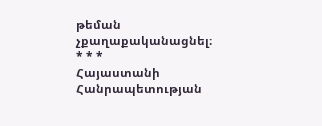թեման չքաղաքականացնել։
* * *
Հայաստանի Հանրապետության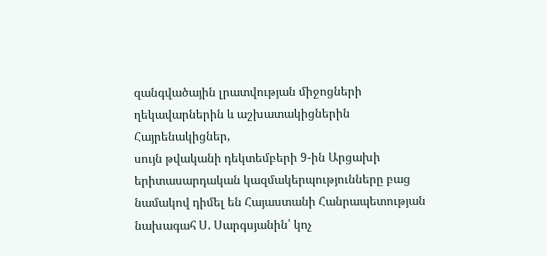զանգվածային լրատվության միջոցների
ղեկավարներին և աշխատակիցներին
Հայրենակիցներ,
սույն թվականի դեկտեմբերի 9-ին Արցախի երիտասարդական կազմակերպությունները բաց նամակով դիմել են Հայաստանի Հանրապետության նախագահ Ս. Սարգսյանին՝ կոչ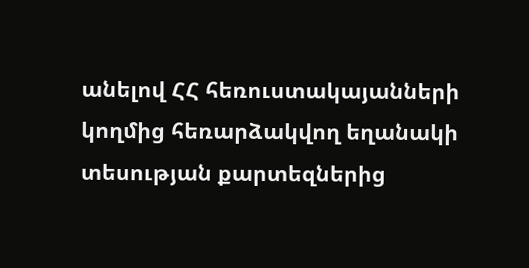անելով ՀՀ հեռուստակայանների կողմից հեռարձակվող եղանակի տեսության քարտեզներից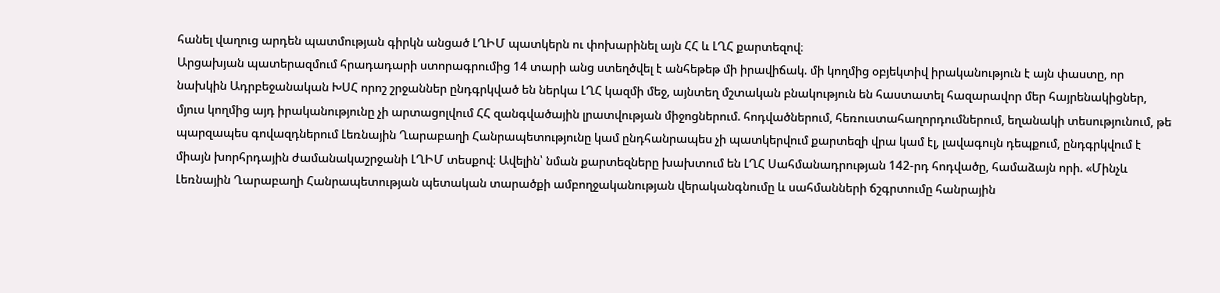հանել վաղուց արդեն պատմության գիրկն անցած ԼՂԻՄ պատկերն ու փոխարինել այն ՀՀ և ԼՂՀ քարտեզով։
Արցախյան պատերազմում հրադադարի ստորագրումից 14 տարի անց ստեղծվել է անհեթեթ մի իրավիճակ. մի կողմից օբյեկտիվ իրականություն է այն փաստը, որ նախկին Ադրբեջանական ԽՍՀ որոշ շրջաններ ընդգրկված են ներկա ԼՂՀ կազմի մեջ, այնտեղ մշտական բնակություն են հաստատել հազարավոր մեր հայրենակիցներ, մյուս կողմից այդ իրականությունը չի արտացոլվում ՀՀ զանգվածային լրատվության միջոցներում. հոդվածներում, հեռուստահաղորդումներում, եղանակի տեսությունում, թե պարզապես գովազդներում Լեռնային Ղարաբաղի Հանրապետությունը կամ ընդհանրապես չի պատկերվում քարտեզի վրա կամ էլ, լավագույն դեպքում, ընդգրկվում է միայն խորհրդային ժամանակաշրջանի ԼՂԻՄ տեսքով։ Ավելին՝ նման քարտեզները խախտում են ԼՂՀ Սահմանադրության 142-րդ հոդվածը, համաձայն որի. «Մինչև Լեռնային Ղարաբաղի Հանրապետության պետական տարածքի ամբողջականության վերականգնումը և սահմանների ճշգրտումը հանրային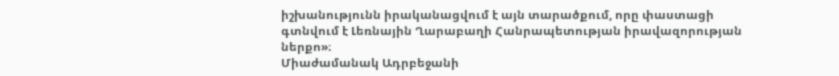իշխանությունն իրականացվում է այն տարածքում, որը փաստացի գտնվում է Լեռնային Ղարաբաղի Հանրապետության իրավազորության ներքո»։
Միաժամանակ Ադրբեջանի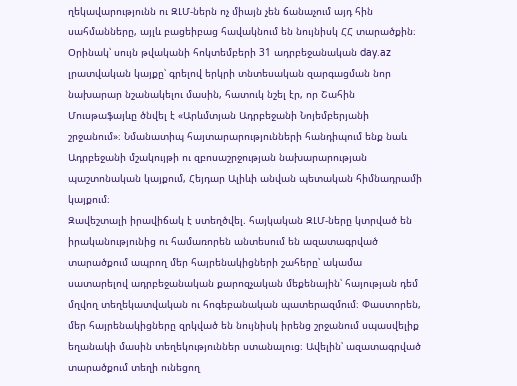ղեկավարությունն ու ԶԼՄ-ներն ոչ միայն չեն ճանաչում այդ հին սահմանները, այլև բացեիբաց հավակնում են նույնիսկ ՀՀ տարածքին։ Օրինակ՝ սույն թվականի հոկտեմբերի 31 ադրբեջանական day.az լրատվական կայքը՝ գրելով երկրի տնտեսական զարգացման նոր նախարար նշանակելու մասին, հատուկ նշել էր, որ Շահին Մուսթաֆայևը ծնվել է «Արևմտյան Ադրբեջանի Նոյեմբերյանի շրջանում»։ Նմանատիպ հայտարարությունների հանդիպում ենք նաև Ադրբեջանի մշակույթի ու զբոսաշրջության նախարարության պաշտոնական կայքում, Հեյդար Ալիևի անվան պետական հիմնադրամի կայքում։
Զավեշտալի իրավիճակ է ստեղծվել. հայկական ԶԼՄ-ները կտրված են իրականությունից ու համառորեն անտեսում են ազատագրված տարածքում ապրող մեր հայրենակիցների շահերը՝ ակամա սատարելով ադրբեջանական քարոզչական մեքենային՝ հայության դեմ մղվող տեղեկատվական ու հոգեբանական պատերազմում։ Փաստորեն, մեր հայրենակիցները զրկված են նույնիսկ իրենց շրջանում սպասվելիք եղանակի մասին տեղեկություններ ստանալուց։ Ավելին՝ ազատագրված տարածքում տեղի ունեցող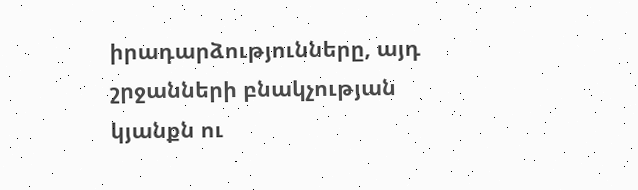իրադարձությունները, այդ շրջանների բնակչության կյանքն ու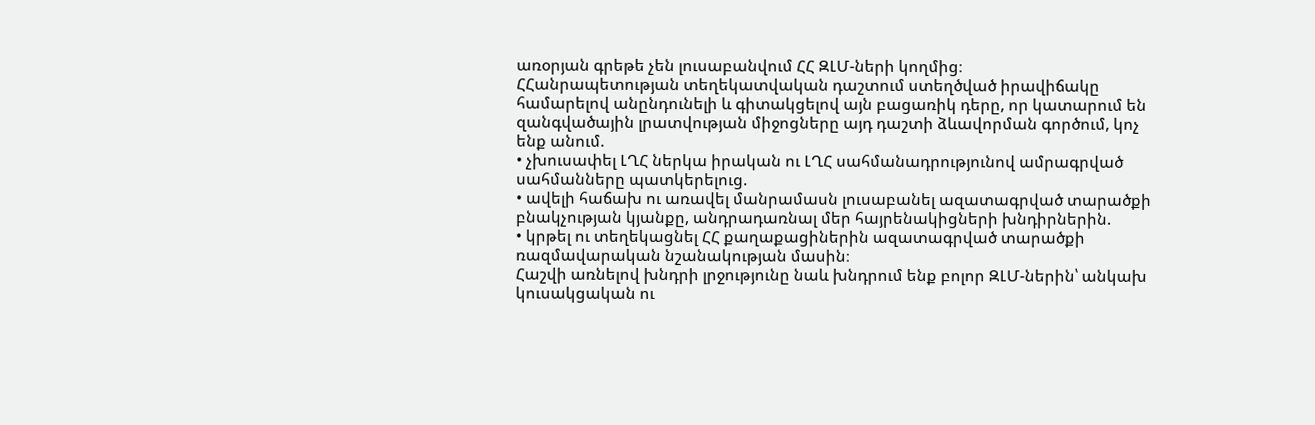առօրյան գրեթե չեն լուսաբանվում ՀՀ ԶԼՄ-ների կողմից։
ՀՀանրապետության տեղեկատվական դաշտում ստեղծված իրավիճակը համարելով անընդունելի և գիտակցելով այն բացառիկ դերը, որ կատարում են զանգվածային լրատվության միջոցները այդ դաշտի ձևավորման գործում, կոչ ենք անում.
• չխուսափել ԼՂՀ ներկա իրական ու ԼՂՀ սահմանադրությունով ամրագրված սահմանները պատկերելուց.
• ավելի հաճախ ու առավել մանրամասն լուսաբանել ազատագրված տարածքի բնակչության կյանքը, անդրադառնալ մեր հայրենակիցների խնդիրներին.
• կրթել ու տեղեկացնել ՀՀ քաղաքացիներին ազատագրված տարածքի ռազմավարական նշանակության մասին։
Հաշվի առնելով խնդրի լրջությունը նաև խնդրում ենք բոլոր ԶԼՄ-ներին՝ անկախ կուսակցական ու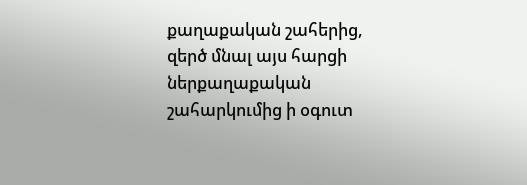քաղաքական շահերից, զերծ մնալ այս հարցի ներքաղաքական շահարկումից ի օգուտ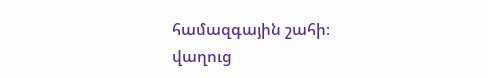համազգային շահի։
վաղուց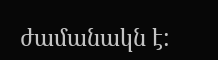ժամանակն է: